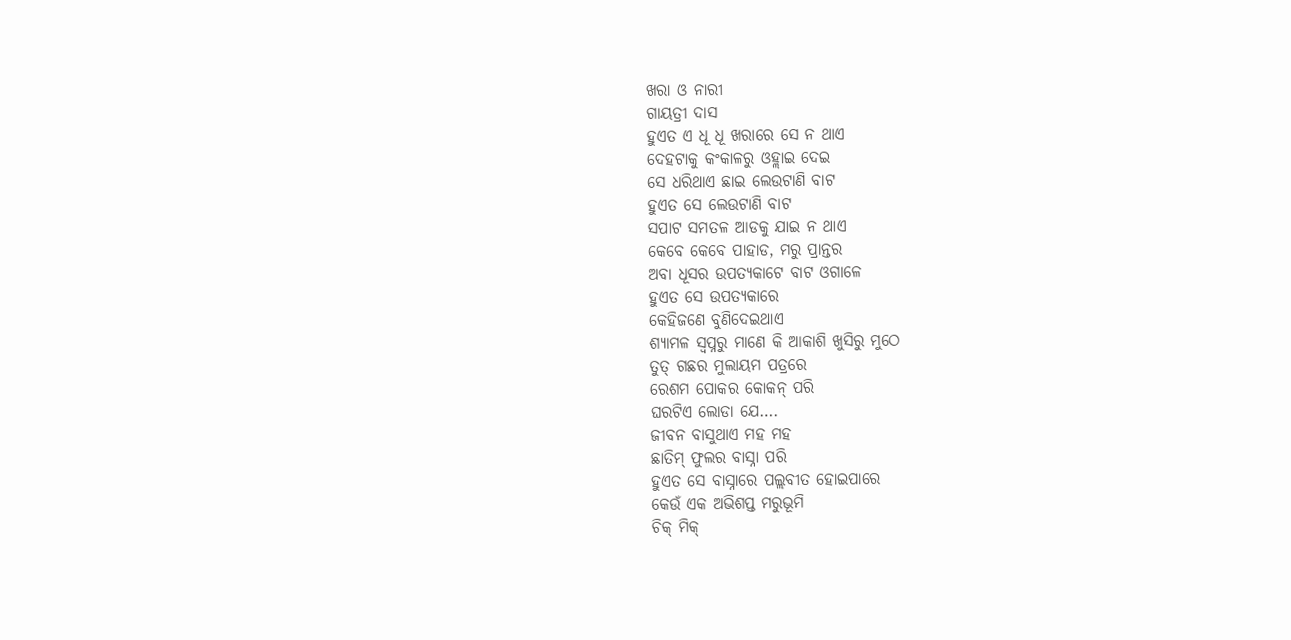ଖରା ଓ ନାରୀ
ଗାୟତ୍ରୀ ଦାସ
ହୁଏତ ଏ ଧୂ ଧୂ ଖରାରେ ସେ ନ ଥାଏ
ଦେହଟାକୁ କଂକାଳରୁ ଓହ୍ଲାଇ ଦେଇ
ସେ ଧରିଥାଏ ଛାଇ ଲେଉଟାଣି ବାଟ
ହୁଏତ ସେ ଲେଉଟାଣି ବାଟ
ସପାଟ ସମତଳ ଆଡକୁ ଯାଇ ନ ଥାଏ
କେବେ କେବେ ପାହାଡ, ମରୁ ପ୍ରାନ୍ତର
ଅବା ଧୂସର ଉପତ୍ୟକାଟେ ବାଟ ଓଗାଳେ
ହୁଏତ ସେ ଉପତ୍ୟକାରେ
କେହିଜଣେ ବୁଣିଦେଇଥାଏ
ଶ୍ୟାମଳ ସ୍ଵପ୍ନରୁ ମାଣେ କି ଆକାଶି ଖୁସିରୁ ମୁଠେ
ତୁତ୍ ଗଛର ମୁଲାୟମ ପତ୍ରରେ
ରେଶମ ପୋକର କୋକନ୍ ପରି
ଘରଟିଏ ଲୋଡା ଯେ….
ଜୀବନ ବାସୁଥାଏ ମହ ମହ
ଛାତିମ୍ ଫୁଲର ବାସ୍ନା ପରି
ହୁଏତ ସେ ବାସ୍ନାରେ ପଲ୍ଲବୀତ ହୋଇପାରେ
କେଉଁ ଏକ ଅଭିଶପ୍ତ ମରୁଭୂମି
ଚିକ୍ ମିକ୍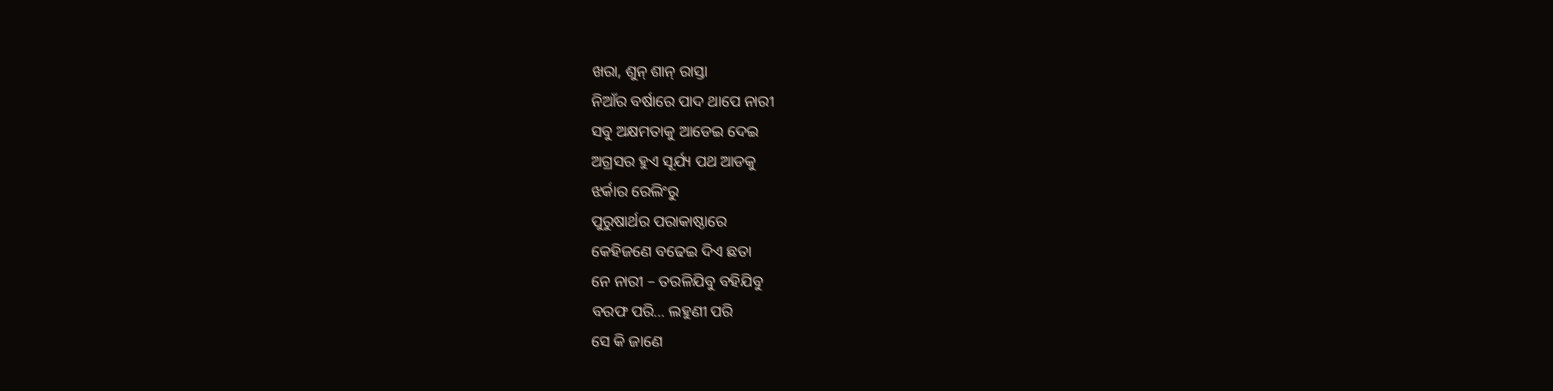ଖରା, ଶୁନ୍ ଶାନ୍ ରାସ୍ତା
ନିଆଁର ବର୍ଷାରେ ପାଦ ଥାପେ ନାରୀ
ସବୁ ଅକ୍ଷମତାକୁ ଆଡେଇ ଦେଇ
ଅଗ୍ରସର ହୁଏ ସୂର୍ଯ୍ୟ ପଥ ଆଡକୁ
ଝର୍କାର ରେଲିଂରୁ
ପୁରୁଷାର୍ଥର ପରାକାଷ୍ଠାରେ
କେହିଜଣେ ବଢେଇ ଦିଏ ଛତା
ନେ ନାରୀ – ତରଳିଯିବୁ ବହିଯିବୁ
ବରଫ ପରି… ଲହୁଣୀ ପରି
ସେ କି ଜାଣେ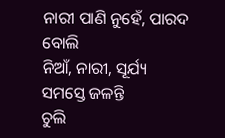ନାରୀ ପାଣି ନୁହେଁ, ପାରଦ ବୋଲି
ନିଆଁ, ନାରୀ, ସୂର୍ଯ୍ୟ
ସମସ୍ତେ ଜଳନ୍ତି
ଚୁଲି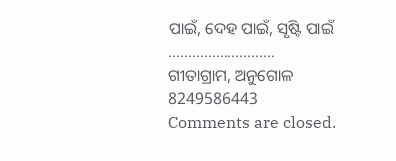ପାଇଁ, ଦେହ ପାଇଁ, ସୃଷ୍ଟି ପାଇଁ
………………………
ଗୀତାଗ୍ରାମ, ଅନୁଗୋଳ
8249586443
Comments are closed.